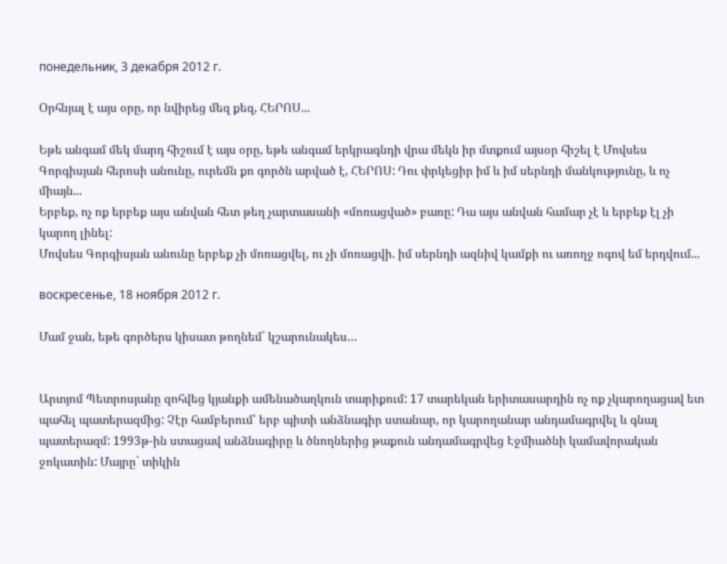понедельник, 3 декабря 2012 г.

Օրհնյալ է այս օրը, որ նվիրեց մեզ քեզ, ՀԵՐՈՍ...

Եթե անգամ մեկ մարդ հիշում է այս օրը, եթե անգամ երկրագնդի վրա մեկն իր մտքում այսօր հիշել է Մովսես Գորգիսյան հերոսի անունը, ուրեմն քո գործն արված է, ՀԵՐՈՍ: Դու փրկեցիր իմ և իմ սերնդի մանկությունը, և ոչ միայն...
Երբեք, ոչ ոք երբեք այս անվան հետ թեղ չարտասանի «մոռացված» բառը: Դա այս անվան համար չէ և երբեք էլ չի կարող լինել:
Մովսես Գորգիսյան անունը երբեք չի մոռացվել, ու չի մոռացվի. իմ սերնդի ազնիվ կամքի ու առողջ ոգով եմ երդվում...

воскресенье, 18 ноября 2012 г.

Մամ ջան, եթե գործերս կիսատ թողնեմ` կշարունակես…


Արտյոմ Պետրոսյանը զոհվեց կյանքի ամենածաղկուն տարիքում: 17 տարեկան երիտասարդին ոչ ոք չկարողացավ ետ պահել պատերազմից: Չէր համբերում՝ երբ պիտի անձնագիր ստանար, որ կարողանար անդամագրվել և գնալ պատերազմ: 1993թ-ին ստացավ անձնագիրը և ծնողներից թաքուն անդամագրվեց Էջմիածնի կամավորական ջոկատին: Մայրը` տիկին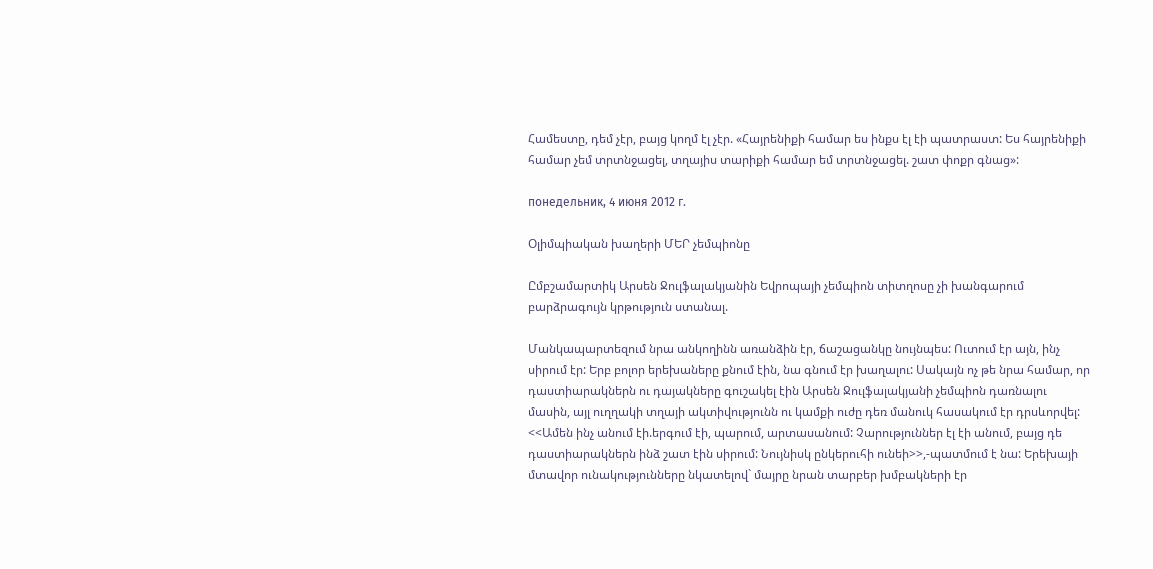Համեստը, դեմ չէր, բայց կողմ էլ չէր. «Հայրենիքի համար ես ինքս էլ էի պատրաստ: Ես հայրենիքի համար չեմ տրտնջացել, տղայիս տարիքի համար եմ տրտնջացել. շատ փոքր գնաց»:

понедельник, 4 июня 2012 г.

Օլիմպիական խաղերի ՄԵՐ չեմպիոնը

Ըմբշամարտիկ Արսեն Ջուլֆալակյանին Եվրոպայի չեմպիոն տիտղոսը չի խանգարում բարձրագույն կրթություն ստանալ.

Մանկապարտեզում նրա անկողինն առանձին էր, ճաշացանկը նույնպես: Ուտում էր այն, ինչ սիրում էր: Երբ բոլոր երեխաները քնում էին, նա գնում էր խաղալու: Սակայն ոչ թե նրա համար, որ դաստիարակներն ու դայակները գուշակել էին Արսեն Ջուլֆալակյանի չեմպիոն դառնալու մասին, այլ ուղղակի տղայի ակտիվությունն ու կամքի ուժը դեռ մանուկ հասակում էր դրսևորվել:
<<Ամեն ինչ անում էի.երգում էի, պարում, արտասանում: Չարություններ էլ էի անում, բայց դե դաստիարակներն ինձ շատ էին սիրում: Նույնիսկ ընկերուհի ունեի>>,-պատմում է նա: Երեխայի մտավոր ունակությունները նկատելով` մայրը նրան տարբեր խմբակների էր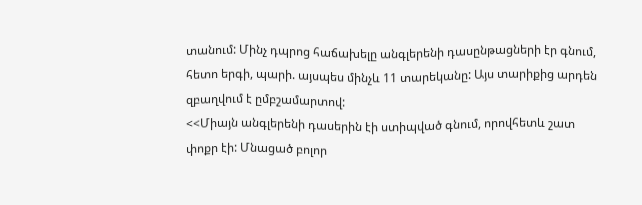տանում: Մինչ դպրոց հաճախելը անգլերենի դասընթացների էր գնում, հետո երգի, պարի. այսպես մինչև 11 տարեկանը: Այս տարիքից արդեն զբաղվում է ըմբշամարտով:
<<Միայն անգլերենի դասերին էի ստիպված գնում, որովհետև շատ փոքր էի: Մնացած բոլոր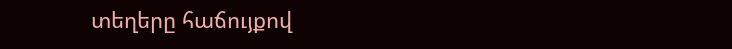տեղերը հաճույքով